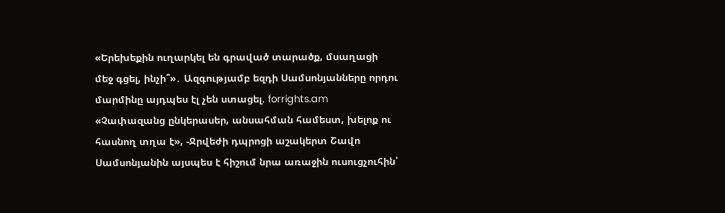«Երեխեքին ուղարկել են գրաված տարածք, մսաղացի մեջ գցել, ինչի՞»․ Ազգությամբ եզդի Սամսոնյանները որդու մարմինը այդպես էլ չեն ստացել. forrights.am
«Չափազանց ընկերասեր, անսահման համեստ, խելոք ու հասնող տղա է», -Ջրվեժի դպրոցի աշակերտ Շավո Սամսոնյանին այսպես է հիշում նրա առաջին ուսուցչուհին՝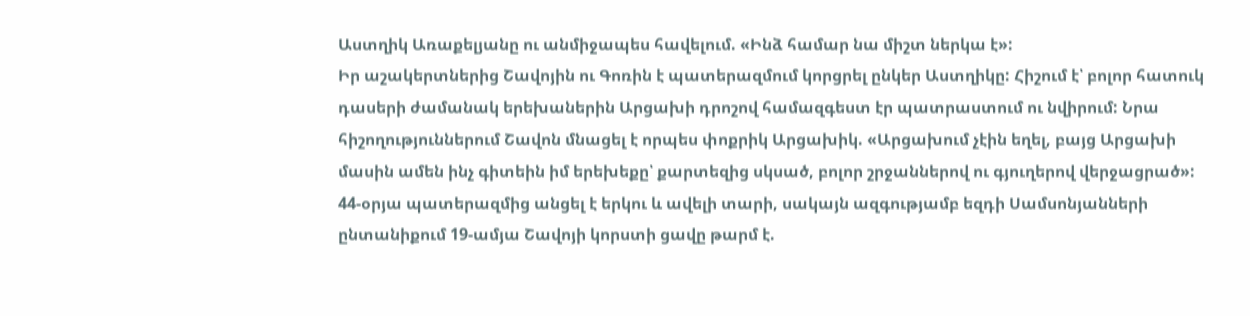Աստղիկ Առաքելյանը ու անմիջապես հավելում. «Ինձ համար նա միշտ ներկա է»:
Իր աշակերտներից Շավոյին ու Գոռին է պատերազմում կորցրել ընկեր Աստղիկը: Հիշում է՝ բոլոր հատուկ դասերի ժամանակ երեխաներին Արցախի դրոշով համազգեստ էր պատրաստում ու նվիրում: Նրա հիշողություններում Շավոն մնացել է որպես փոքրիկ Արցախիկ. «Արցախում չէին եղել, բայց Արցախի մասին ամեն ինչ գիտեին իմ երեխեքը՝ քարտեզից սկսած, բոլոր շրջաններով ու գյուղերով վերջացրած»:
44-օրյա պատերազմից անցել է երկու և ավելի տարի, սակայն ազգությամբ եզդի Սամսոնյանների ընտանիքում 19-ամյա Շավոյի կորստի ցավը թարմ է.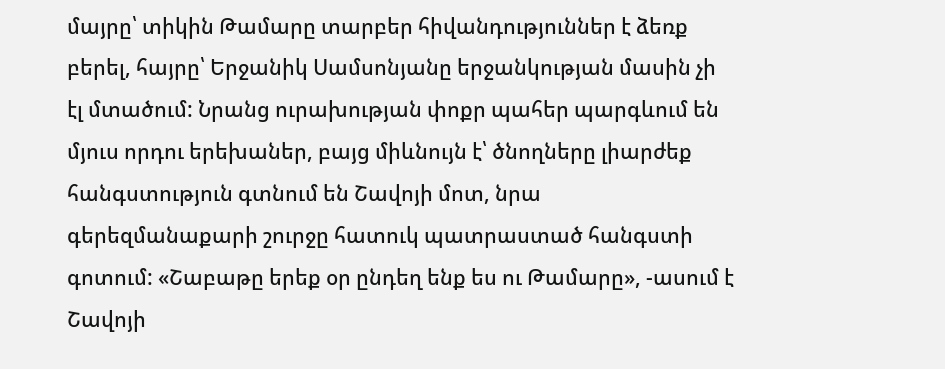մայրը՝ տիկին Թամարը տարբեր հիվանդություններ է ձեռք բերել, հայրը՝ Երջանիկ Սամսոնյանը երջանկության մասին չի էլ մտածում: Նրանց ուրախության փոքր պահեր պարգևում են մյուս որդու երեխաներ, բայց միևնույն է՝ ծնողները լիարժեք հանգստություն գտնում են Շավոյի մոտ, նրա գերեզմանաքարի շուրջը հատուկ պատրաստած հանգստի գոտում: «Շաբաթը երեք օր ընդեղ ենք ես ու Թամարը», -ասում է Շավոյի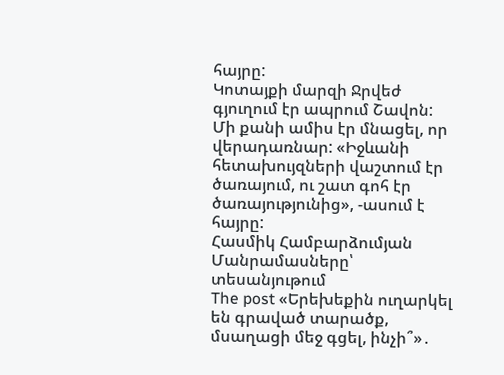հայրը:
Կոտայքի մարզի Ջրվեժ գյուղում էր ապրում Շավոն: Մի քանի ամիս էր մնացել, որ վերադառնար: «Իջևանի հետախույզների վաշտում էր ծառայում, ու շատ գոհ էր ծառայությունից», -ասում է հայրը:
Հասմիկ Համբարձումյան
Մանրամասները՝ տեսանյութում
The post «Երեխեքին ուղարկել են գրաված տարածք, մսաղացի մեջ գցել, ինչի՞»․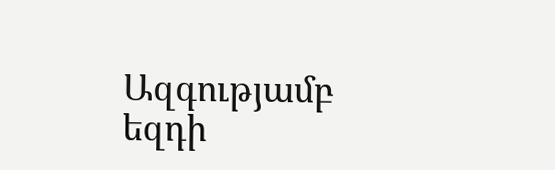Ազգությամբ եզդի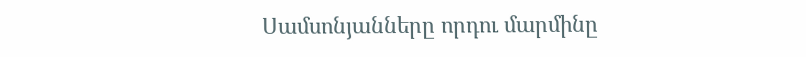Սամսոնյանները որդու մարմինը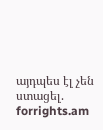այդպես էլ չեն ստացել. forrights.am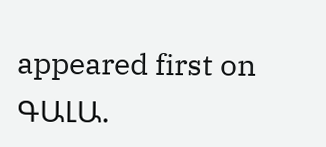appeared first on ԳԱԼԱ.